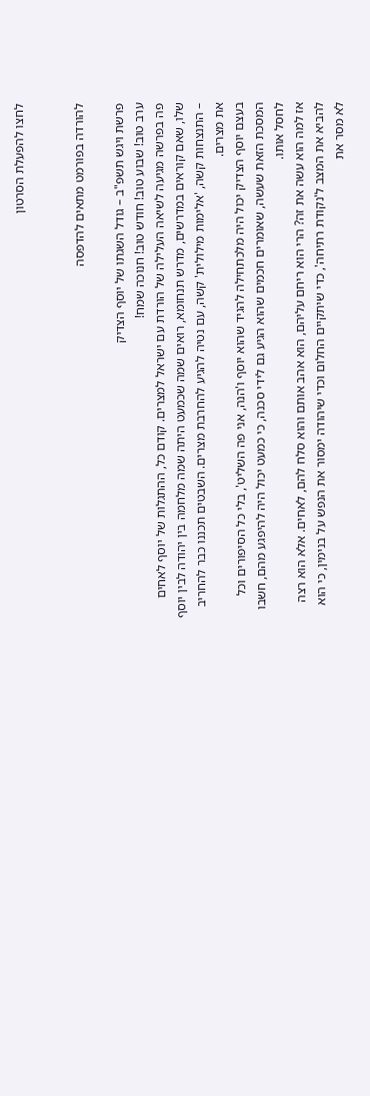לחצו להפעלת הסרטון


להורדה בפורמט מתאים להדפסה

פרשת ויגש תשפ"ב – גודל השגתו של יוסף הצדיק
ערב טוב! שבוע טוב! חודש טוב! חנוכה שמח!
פה בפרשה מגיעה לשיאה העלילה של הורדת עם ישראל למצרים. קודם כל, ההתגלות של יוסף לאחים שלו, שאם קוראים במדרשים, מדרש תנחומא, רואים שמה שכמעט היתה שמה מלחמה בין יהודה לבין יוסף – התנצחות קשה, 'אלימות מילולית' קשה, עם נטיה להגיע להחרבת מצרים. השבטים תכננו כבר להחריב את מצרים.
בעצם יוסף הצדיק יכול היה מלכתחילה להגיד שהוא יוסף ו'הנה, אני פה השליט', בלי כל הסיפורים וכל המסכת הזאת שעשה, שאומרים חכמים שהוא הגיע גם לידי סכנה, כי כמעט יכול היה להיפגע מהם, חשבו לחסל אותו.
אז למה הוא עשה את זה? הרי הוא ריחם עליהם, הוא אהב אותם והוא סלח להם, לאחים. אלא הוא רצה להביא את המצב ל'נקודת רתיחה', כדי שיתקיים החלום וכדי שיהודה ימסור את הנפש על בנימין, כי הוא לא מסר את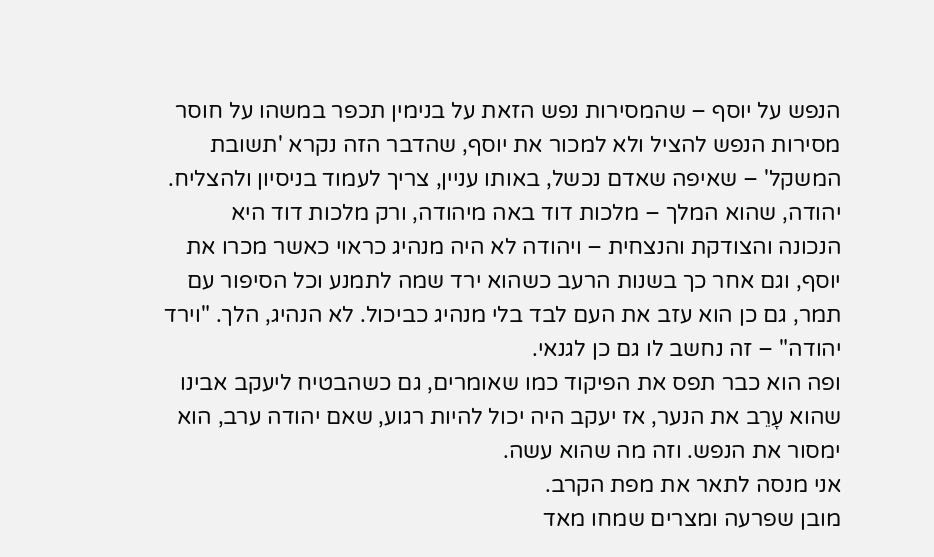הנפש על יוסף – שהמסירות נפש הזאת על בנימין תכפר במשהו על חוסר מסירות הנפש להציל ולא למכור את יוסף, שהדבר הזה נקרא 'תשובת המשקל' – שאיפה שאדם נכשל, באותו עניין, צריך לעמוד בניסיון ולהצליח.
יהודה, שהוא המלך – מלכות דוד באה מיהודה, ורק מלכות דוד היא הנכונה והצודקת והנצחית – ויהודה לא היה מנהיג כראוי כאשר מכרו את יוסף, וגם אחר כך בשנות הרעב כשהוא ירד שמה לתמנע וכל הסיפור עם תמר, גם כן הוא עזב את העם לבד בלי מנהיג כביכול. לא הנהיג, הלך. "וירד יהודה" – זה נחשב לו גם כן לגנאי.
ופה הוא כבר תפס את הפיקוד כמו שאומרים, גם כשהבטיח ליעקב אבינו שהוא עָרֵב את הנער, אז יעקב היה יכול להיות רגוע, שאם יהודה ערב, הוא ימסור את הנפש. וזה מה שהוא עשה.
אני מנסה לתאר את מפת הקרב.
מובן שפרעה ומצרים שמחו מאד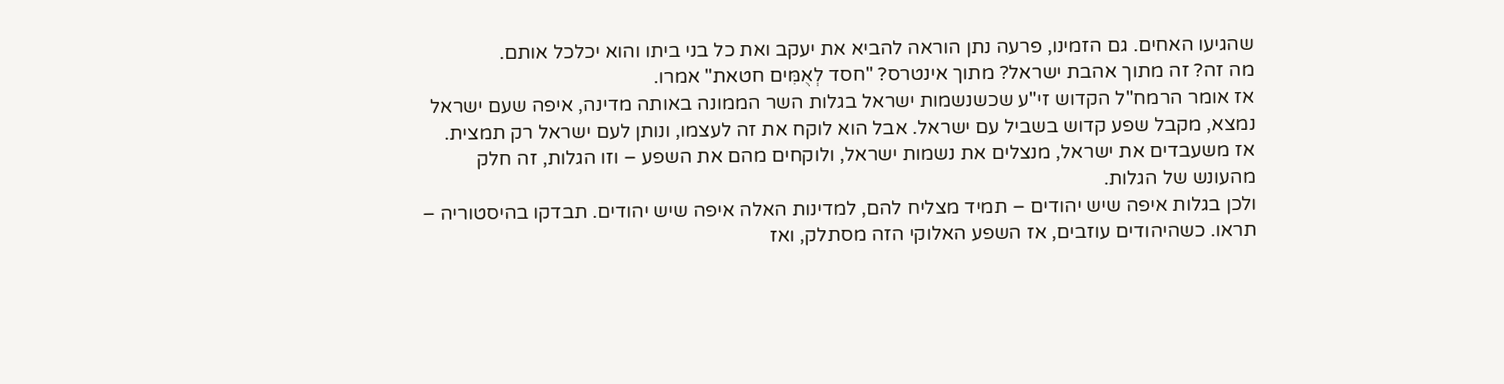שהגיעו האחים. גם הזמינו, פרעה נתן הוראה להביא את יעקב ואת כל בני ביתו והוא יכלכל אותם.
מה זה? זה מתוך אהבת ישראל? מתוך אינטרס? "חסד לְאֻמִּים חטאת" אמרו.
אז אומר הרמח"ל הקדוש זי"ע שכשנשמות ישראל בגלות השר הממונה באותה מדינה, איפה שעם ישראל נמצא, מקבל שפע קדוש בשביל עם ישראל. אבל הוא לוקח את זה לעצמו, ונותן לעם ישראל רק תמצית.
אז משעבדים את ישראל, מנצלים את נשמות ישראל, ולוקחים מהם את השפע – וזו הגלות, זה חלק מהעונש של הגלות.
ולכן בגלות איפה שיש יהודים – תמיד מצליח להם, למדינות האלה איפה שיש יהודים. תבדקו בהיסטוריה – תראו. כשהיהודים עוזבים, אז השפע האלוקי הזה מסתלק, ואז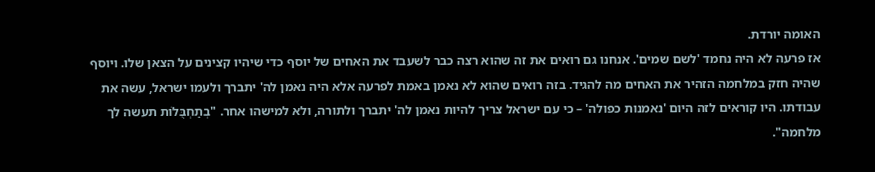האומה יורדת.
אז פרעה לא היה נחמד 'לשם שמים'. אנחנו גם רואים את זה שהוא רצה כבר לשעבד את האחים של יוסף כדי שיהיו קצינים על הצאן שלו. ויוסף שהיה חזק במלחמה הזהיר את האחים מה להגיד. בזה רואים שהוא לא נאמן באמת לפרעה אלא היה נאמן לה' יתברך ולעמו ישראל, עשה את עבודתו. היו קוראים לזה היום 'נאמנות כפולה' – כי עם ישראל צריך להיות נאמן לה' יתברך ולתורה, ולא למישהו אחר. "בְתַחְבֻּלוֹת תעשה לך מלחמה".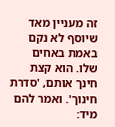זה מעניין מאד שיוסף לא נקם באמת באחים שלו. הוא קצת חינך אותם, 'סדרת חינוך'. ואמר להם מיד: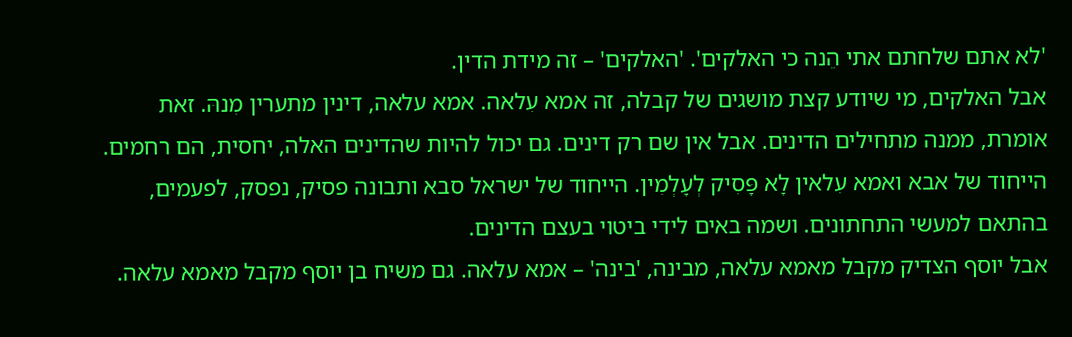'לא אתם שלחתם אתי הֵנה כי האלקים'. 'האלקים' – זה מידת הדין.
אבל האלקים, מי שיודע קצת מושגים של קבלה, זה אמא עִלאה. אמא עלאה, דינין מתערין מִנהּ. זאת אומרת, ממנה מתחילים הדינים. אבל אין שם רק דינים. גם יכול להיות שהדינים האלה, יחסית, הם רחמים.
הייחוד של אבא ואמא עִלאין לָא פָּסִיק לְעָלְמִין. הייחוד של ישראל סבא ותבונה פסיק, נפסק, לפעמים, בהתאם למעשי התחתונים. ושמה באים לידי ביטוי בעצם הדינים.
אבל יוסף הצדיק מקבל מאמא עלאה, מבינה, 'בינה' – אמא עלאה. גם משיח בן יוסף מקבל מאמא עלאה.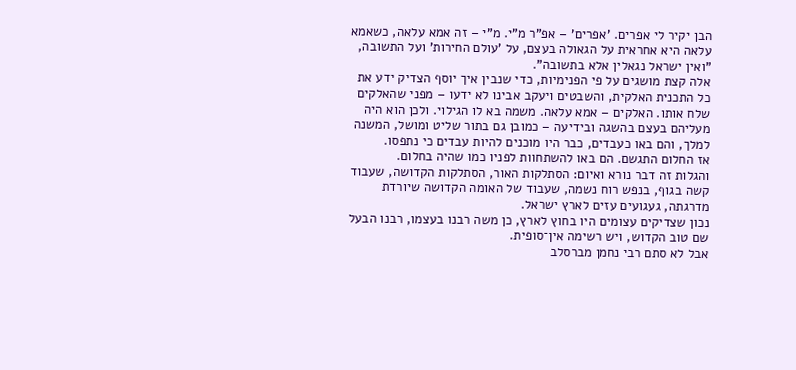הבן יקיר לי אפרים. 'אפרים' – אפ"ר מ"י. מ"י – זה אמא עלאה, כשאמא עלאה היא אחראית על הגאולה בעצם, על 'עולם החירות' ועל התשובה, "ואין ישראל נגאלין אלא בתשובה".
אלה קצת מושגים על פי הפנימיות, כדי שנבין איך יוסף הצדיק ידע את כל התכנית האלקית, והשבטים ויעקב אבינו לא ידעו – מפני שהאלקים שלח אותו. האלקים – אמא עלאה. משמה בא לו הגילוי. ולכן הוא היה מעליהם בעצם בהשגה ובידיעה – כמובן גם בתור שליט ומושל, המשנה למלך, והם באו כעבדים, כבר היו מוכנים להיות עבדים כי נתפסו.
אז החלום התגשם. הם באו להשתחוות לפניו כמו שהיה בחלום.
והגלות זה דבר נורא ואיום: הסתלקות האור, הסתלקות הקדושה, שעבוד קשה בגוף, בנפש רוח נשמה, שעבוד של האומה הקדושה שיורדת מדרגתה, געגועים עזים לארץ ישראל.
נכון שצדיקים עצומים היו בחוץ לארץ, כן משה רבנו בעצמו, רבנו הבעל שם טוב הקדוש, ויש רשימה אין־סופית.
אבל לא סתם רבי נחמן מברסלב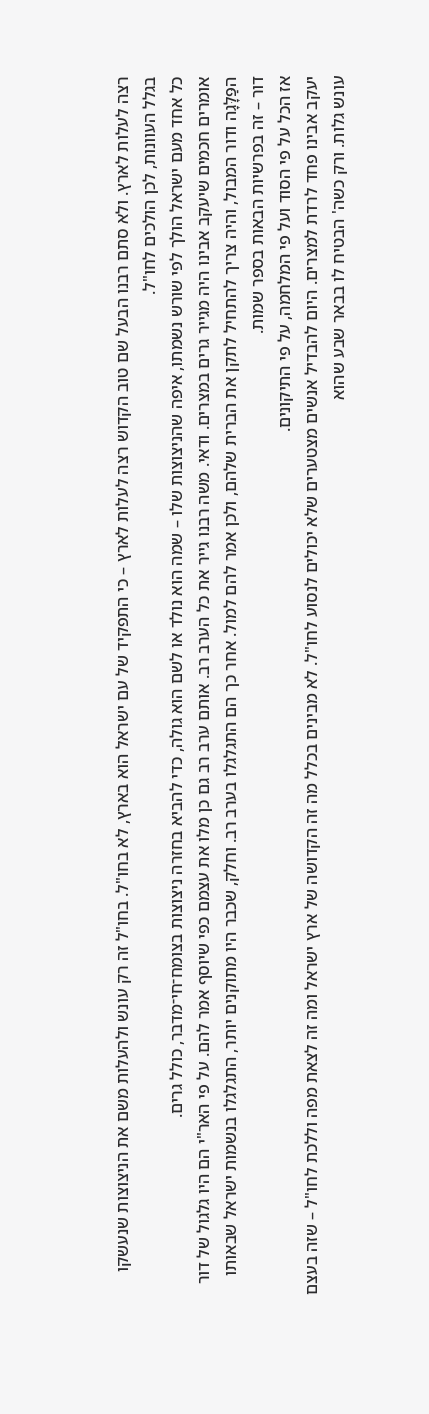רצה לעלות לארץ. ולא סתם רבנו הבעל שם טוב הקדוש רצה לעלות לארץ – כי התפקיד של עם ישראל הוא בארץ, לא בחו"ל. בחו"ל זה רק עונש ולהעלות משם את הניצוצות שנעשקו בגלל העוונות, לכן הולכים לחו"ל.
כל אחד מעם ישראל הולך לפי שורש נשמתו, איפה שהניצוצות שלו – שמה הוא נולד או לשם הוא גולה, כדי להביא בחזרה ניצוצות בצומח־חי־מדבר, כולל גרים.
אומרים חכמים שיעקב אבינו היה מגייר גרים במצרים. ודאי. משה רבנו גייר את כל הערב רב. אותם ערב רב גם כן מלו את עצמם כפי שיוסף אמר להם. על פי האר"י הם היו גלגול של דור הפַּלָּגָה ודור המבול, והיה צריך להתחיל לתקן את הברית שלהם, ולכן אמר להם למול. אחר כך הם התגלגלו בערב רב. וחלק, שכבר היו מתוקנים יותר, התגלגלו בנשמות ישראל שבאותו דור – זה בפרשיות הבאות בספר שמות.
אז הכל על פי הסוד ועל פי המלחמה, על פי התיקונים.
יעקב אבינו פחד לרדת למצרים. היום להבדיל אנשים מצטערים שלא יכולים לנסוע לחו"ל. לא מבינים בכלל מה זה הקדושה של ארץ ישראל ומה זה לצאת מפה וללכת לחו"ל – שזה בעצם עונש גלות. ורק כשה' הבטיח לו בבאר שבע שהוא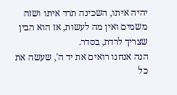יהיה איתו, השכינה תרד איתו ושזה משמים ואין מה לעשות, אז הוא הבין שצריך לרדת, בסדר.
הנה אנחנו רואים את יד ה', שעשה את כל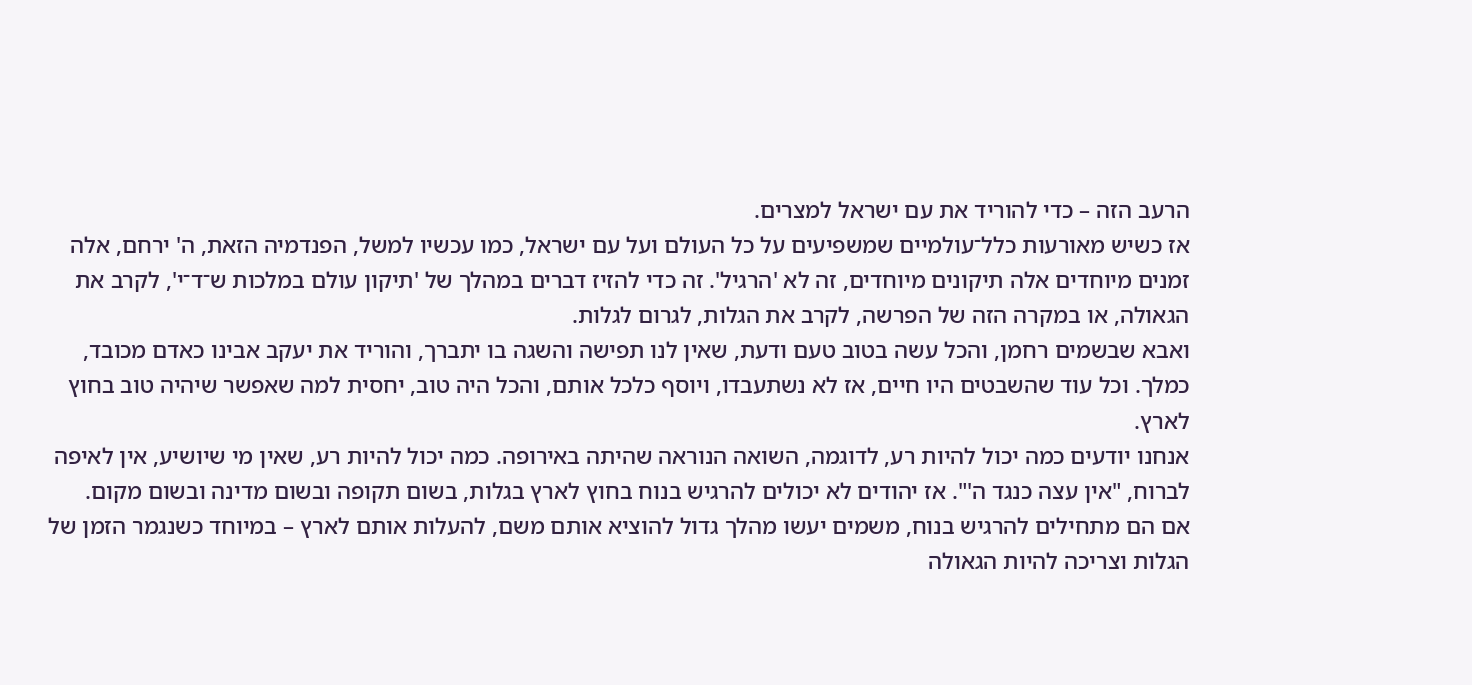הרעב הזה – כדי להוריד את עם ישראל למצרים.
אז כשיש מאורעות כלל־עולמיים שמשפיעים על כל העולם ועל עם ישראל, כמו עכשיו למשל, הפנדמיה הזאת, ה' ירחם, אלה זמנים מיוחדים אלה תיקונים מיוחדים, זה לא 'הרגיל'. זה כדי להזיז דברים במהלך של 'תיקון עולם במלכות ש־ד־י', לקרב את הגאולה, או במקרה הזה של הפרשה, לקרב את הגלות, לגרום לגלות.
ואבא שבשמים רחמן, והכל עשה בטוב טעם ודעת, שאין לנו תפישה והשגה בו יתברך, והוריד את יעקב אבינו כאדם מכובד, כמלך. וכל עוד שהשבטים היו חיים, אז לא נשתעבדו, ויוסף כלכל אותם, והכל היה טוב, יחסית למה שאפשר שיהיה טוב בחוץ לארץ.
אנחנו יודעים כמה יכול להיות רע, לדוגמה, השואה הנוראה שהיתה באירופה. כמה יכול להיות רע, שאין מי שיושיע, אין לאיפה לברוח, "אין עצה כנגד ה'". אז יהודים לא יכולים להרגיש בנוח בחוץ לארץ בגלות, בשום תקופה ובשום מדינה ובשום מקום.
אם הם מתחילים להרגיש בנוח, משמים יעשו מהלך גדול להוציא אותם משם, להעלות אותם לארץ – במיוחד כשנגמר הזמן של הגלות וצריכה להיות הגאולה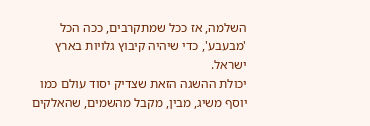השלמה, אז ככל שמתקרבים, ככה הכל 'מבעבע', כדי שיהיה קיבוץ גלויות בארץ ישראל.
יכולת ההשגה הזאת שצדיק יסוד עולם כמו יוסף משיג, מבין, מקבל מהשמים, שהאלקים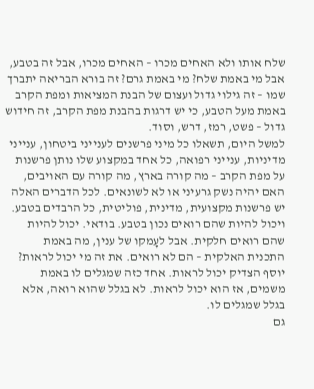שלח אותו ולא האחים מכרו – האחים מכרו, אבל זה בטבע, אבל מי באמת שלח? מי באמת גרם? זה בורא הבריאה יתברך שמו – זה גילוי גדול ועצום של הבנת המציאות ומפת הקרב באמת מעל הטבע, כי יש דרגות בהבנת מפת הקרב, זה חידוש גדול – פשט, רמז, דרש, וסוד.
למשל היום, תשאלו כל מיני פרשנים לענייני ביטחון, ענייני מדיניות, ענייני רפואה, כל אחד במקצוע שלו נותן פרשנות על מפת הקרב – מה קורה בארץ, מה קורה עם האויבים, האם יהיה נשק גרעיני או לא לשונאים. לכל הדברים האלה יש פרשנות מקצועית, מדינית, פוליטית, כל הרבדים בטבע. ויכול להיות שהם רואים נכון בטבע. בודאי. יכול להיות שהם רואים חלקית. אבל לעָמקו של ענין, מה באמת התכנית האלקית – הם לא רואים. את זה מי יכול לראות? יוסף הצדיק יכול לראות. אחד כזה שמגלים לו באמת משמים, אז הוא יכול לראות. לא בגלל שהוא רואה, אלא בגלל שמגלים לו.
גם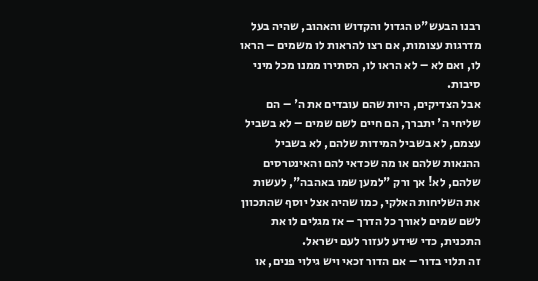רבנו הבעש"ט הגדול והקדוש והאהוב, שהיה בעל מדרגות עצומות, אם רצו להראות לו משמים – הראו לו, ואם לא – לא הראו לו, הסתירו ממנו מכל מיני סיבות.
אבל הצדיקים, היות שהם עובדים את ה' – הם שליחי ה' יתברך, הם חיים לשם שמים – לא בשביל עצמם, לא בשביל המידות שלהם, לא בשביל ההנאות שלהם או מה שכדאי להם והאינטרסים שלהם, לא! אך ורק "למען שמו באהבה", לעשות את השליחות האלקי, כמו שהיה אצל יוסף שהתכוון לשם שמים לאורך כל הדרך – אז מגלים לו את התכנית, כדי שידע לעזור לעם ישראל.
זה תלוי בדור – אם הדור זכאי ויש גילוי פנים, או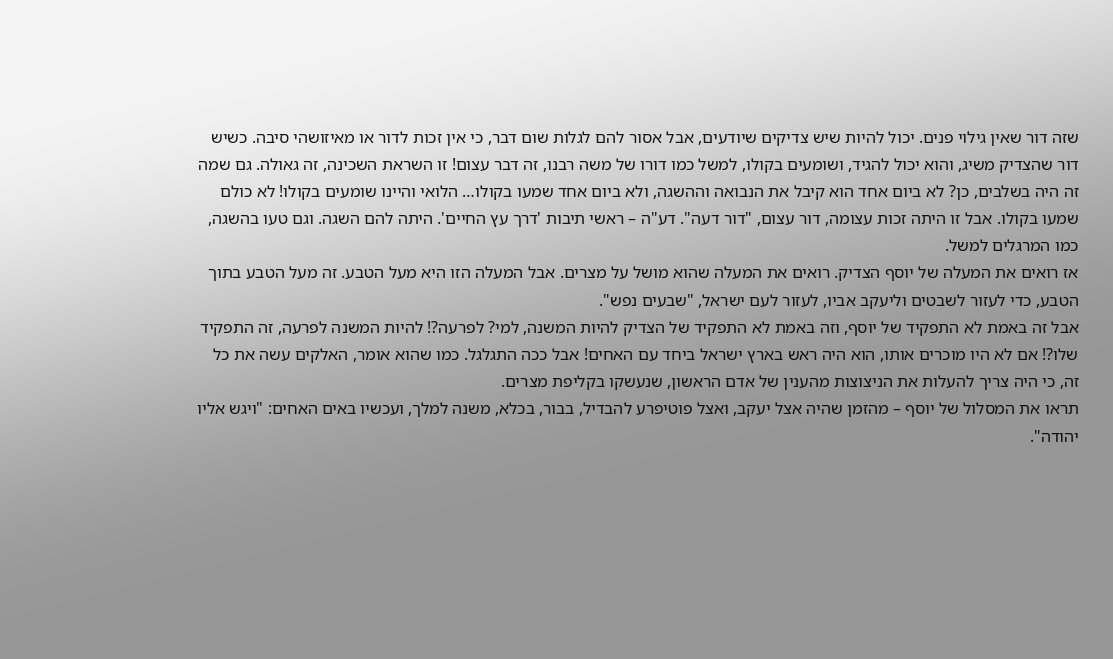שזה דור שאין גילוי פנים. יכול להיות שיש צדיקים שיודעים, אבל אסור להם לגלות שום דבר, כי אין זכות לדור או מאיזושהי סיבה. כשיש דור שהצדיק משיג, והוא יכול להגיד, ושומעים בקולו, למשל כמו דורו של משה רבנו, זה דבר עצום! זו השראת השכינה, זה גאולה. גם שמה זה היה בשלבים, כן? לא ביום אחד הוא קיבל את הנבואה וההשגה, ולא ביום אחד שמעו בקולו… הלואי והיינו שומעים בקולו! לא כולם שמעו בקולו. אבל זו היתה זכות עצומה, דור עצום, "דור דעה". דע"ה – ראשי תיבות 'דרך עץ החיים'. היתה להם השגה. וגם טעו בהשגה, כמו המרגלים למשל.
אז רואים את המעלה של יוסף הצדיק. רואים את המעלה שהוא מושל על מצרים. אבל המעלה הזו היא מעל הטבע. זה מעל הטבע בתוך הטבע, כדי לעזור לשבטים וליעקב אביו, לעזור לעם ישראל, "שבעים נפש".
אבל זה באמת לא התפקיד של יוסף, וזה באמת לא התפקיד של הצדיק להיות המשנה, למי? לפרעה?! להיות המשנה לפרעה, זה התפקיד שלו?! אם לא היו מוכרים אותו, הוא היה ראש בארץ ישראל ביחד עם האחים! אבל ככה התגלגל. כמו שהוא אומר, האלקים עשה את כל זה, כי היה צריך להעלות את הניצוצות מהענין של אדם הראשון, שנעשקו בקליפת מצרים.
תראו את המסלול של יוסף – מהזמן שהיה אצל יעקב, ואצל פוטיפרע להבדיל, בבור, בכלא, משנה למלך, ועכשיו באים האחים: "ויגש אליו יהודה".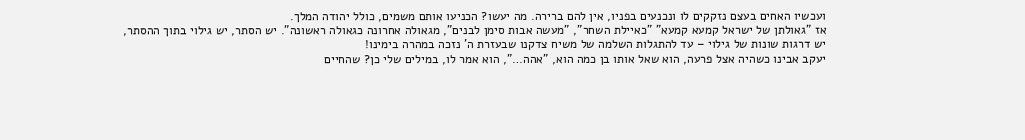ועכשיו האחים בעצם נזקקים לו ונכנעים בפניו, אין להם ברירה. מה יעשו? הכניעו אותם משמים, כולל יהודה המלך.
אז "גאולתן של ישראל קמעא קמעא" "כאיילת השחר", "מעשה אבות סימן לבנים", מגאולה אחרונה כגאולה ראשונה". יש הסתר, יש גילוי בתוך ההסתר, יש דרגות שונות של גילוי – עד להתגלות השלמה של משיח צדקנו שבעזרת ה' נזכה במהרה בימינו!
יעקב אבינו כשהיה אצל פרעה, הוא שאל אותו בן כמה הוא, "אהה…", הוא אמר לו, במילים שלי כן? שהחיים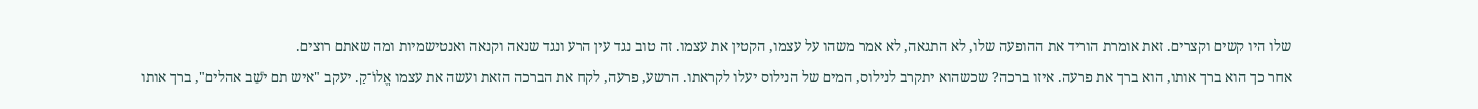שלו היו קשים וקצרים. זאת אומרת הוריד את ההופעה שלו, לא התגאה, לא אמר משהו על עצמו, הקטין את עצמו. זה טוב נגד עין הרע ונגד שנאה וקנאה ואנטישמיות ומה שאתם רוצים.
אחר כך הוא ברך אותו, הוא ברך את פרעה. איזו ברכה? שכשהוא יתקרב לנילוס, המים של הנילוס יעלו לקראתו. הרשע, פרעה, לקח את הברכה הזאת ועשה את עצמו אֱלוֹ־קַ. יעקב "איש תם יֹשֵׁב אהלים", ברך אותו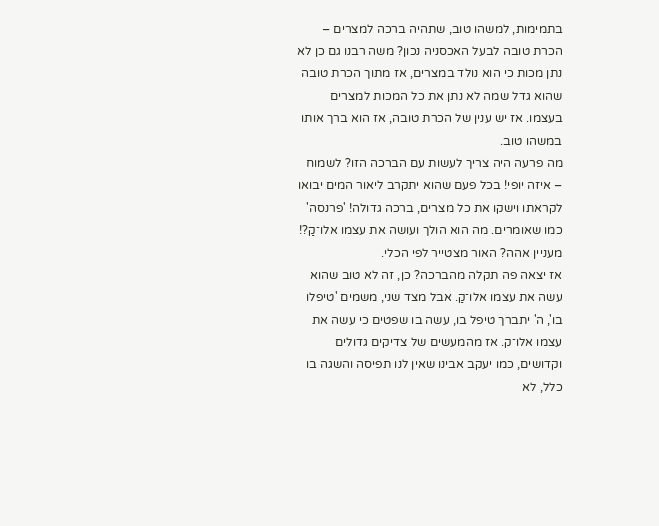בתמימות, למשהו טוב, שתהיה ברכה למצרים – הכרת טובה לבעל האכסניה נכון? משה רבנו גם כן לא נתן מכות כי הוא נולד במצרים, אז מתוך הכרת טובה שהוא גדל שמה לא נתן את כל המכות למצרים בעצמו. אז יש ענין של הכרת טובה, אז הוא ברך אותו במשהו טוב.
מה פרעה היה צריך לעשות עם הברכה הזו? לשמוח – איזה יופי! בכל פעם שהוא יתקרב ליאור המים יבואו לקראתו וישקו את כל מצרים, ברכה גדולה! 'פרנסה' כמו שאומרים. מה הוא הולך ועושה את עצמו אלו־קַ?! מעניין אהה? האור מצטייר לפי הכלי.
אז יצאה פה תקלה מהברכה? כן, זה לא טוב שהוא עשה את עצמו אלו־קַ. אבל מצד שני, משמים 'טיפלו בו', ה' יתברך טיפל בו, עשה בו שפטים כי עשה את עצמו אלו־ק. אז מהמעשים של צדיקים גדולים וקדושים, כמו יעקב אבינו שאין לנו תפיסה והשגה בו כלל, לא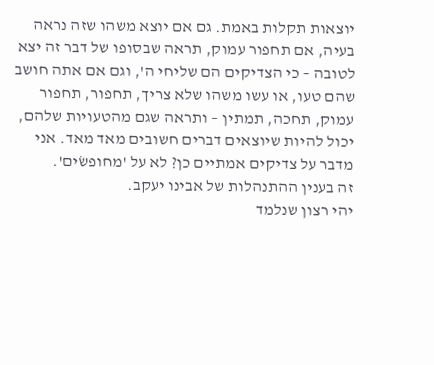יוצאות תקלות באמת. גם אם יוצא משהו שזה נראה בעיה, אם תחפור עמוק, תראה שבסופו של דבר זה יצא לטובה – כי הצדיקים הם שליחי ה', וגם אם אתה חושב שהם טעו, או עשו משהו שלא צריך, תחפור, תחפור עמוק, תחכה, תמתין – ותראה שגם מהטעויות שלהם, יכול להיות שיוצאים דברים חשובים מאד מאד. אני מדבר על צדיקים אמתיים כן? לא על 'מחופשׂים'.
זה בענין ההתנהלות של אבינו יעקב.
יהי רצון שנלמד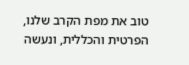טוב את מפת הקרב שלנו, הפרטית והכללית, ונעשה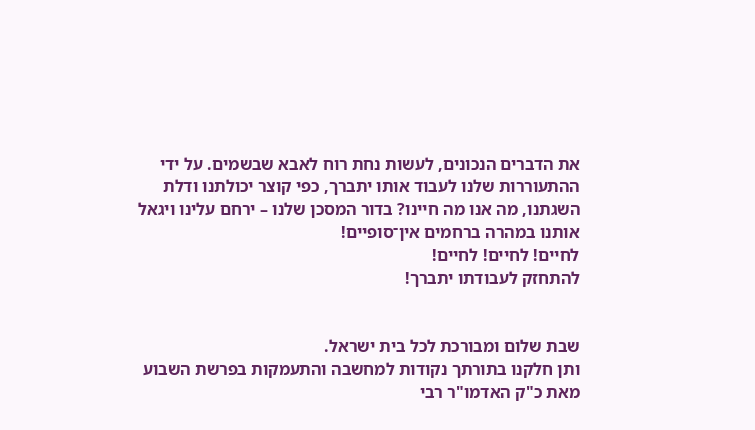את הדברים הנכונים, לעשות נחת רוח לאבא שבשמים. על ידי ההתעוררות שלנו לעבוד אותו יתברך, כפי קוצר יכולתנו ודלת השגתנו, מה אנו מה חיינו? בדור המסכן שלנו – ירחם עלינו ויגאל אותנו במהרה ברחמים אין־סופיים!
לחיים! לחיים! לחיים!
להתחזק לעבודתו יתברך!


שבת שלום ומבורכת לכל בית ישראל.
ותן חלקנו בתורתך נקודות למחשבה והתעמקות בפרשת השבוע מאת כ"ק האדמו"ר רבי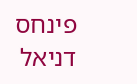פינחס דניאל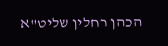הכהן רחלין שליט"א